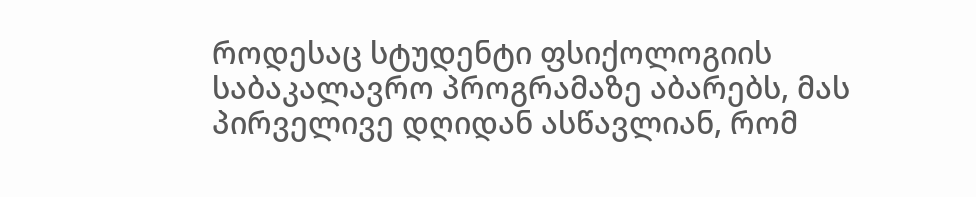როდესაც სტუდენტი ფსიქოლოგიის საბაკალავრო პროგრამაზე აბარებს, მას პირველივე დღიდან ასწავლიან, რომ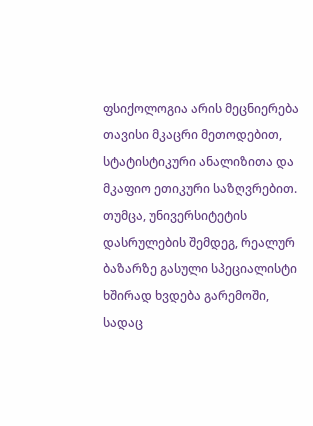ფსიქოლოგია არის მეცნიერება თავისი მკაცრი მეთოდებით, სტატისტიკური ანალიზითა და მკაფიო ეთიკური საზღვრებით. თუმცა, უნივერსიტეტის დასრულების შემდეგ, რეალურ ბაზარზე გასული სპეციალისტი ხშირად ხვდება გარემოში, სადაც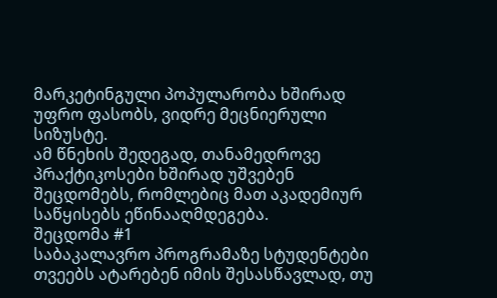მარკეტინგული პოპულარობა ხშირად უფრო ფასობს, ვიდრე მეცნიერული სიზუსტე.
ამ წნეხის შედეგად, თანამედროვე პრაქტიკოსები ხშირად უშვებენ შეცდომებს, რომლებიც მათ აკადემიურ საწყისებს ეწინააღმდეგება.
შეცდომა #1
საბაკალავრო პროგრამაზე სტუდენტები თვეებს ატარებენ იმის შესასწავლად, თუ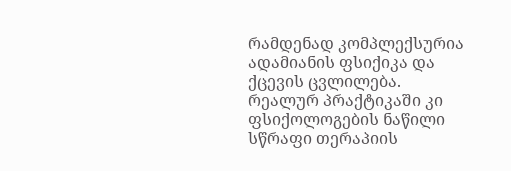რამდენად კომპლექსურია ადამიანის ფსიქიკა და ქცევის ცვლილება. რეალურ პრაქტიკაში კი ფსიქოლოგების ნაწილი სწრაფი თერაპიის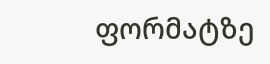ფორმატზე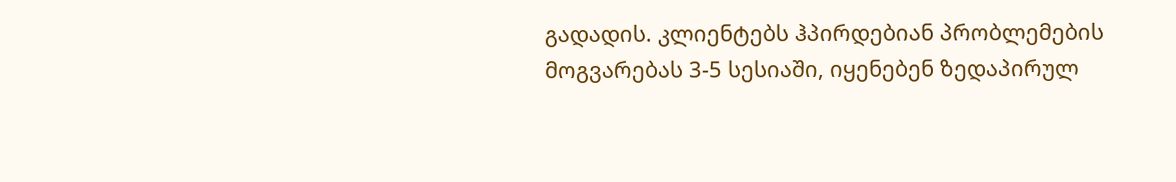გადადის. კლიენტებს ჰპირდებიან პრობლემების მოგვარებას 3-5 სესიაში, იყენებენ ზედაპირულ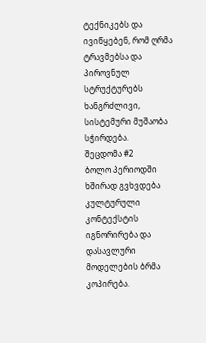ტექნიკებს და ივიწყებენ, რომ ღრმა ტრავმებსა და პიროვნულ სტრუქტურებს ხანგრძლივი, სისტემური მუშაობა სჭირდება.
შეცდომა #2
ბოლო პერიოდში ხშირად გვხვდება კულტურული კონტექსტის იგნორირება და დასავლური მოდელების ბრმა კოპირება.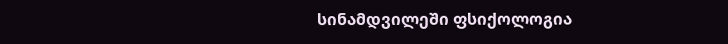სინამდვილეში ფსიქოლოგია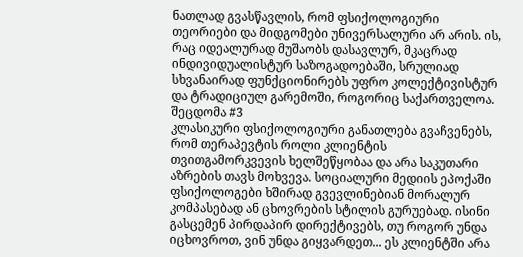ნათლად გვასწავლის, რომ ფსიქოლოგიური თეორიები და მიდგომები უნივერსალური არ არის. ის, რაც იდეალურად მუშაობს დასავლურ, მკაცრად ინდივიდუალისტურ საზოგადოებაში, სრულიად სხვანაირად ფუნქციონირებს უფრო კოლექტივისტურ და ტრადიციულ გარემოში, როგორიც საქართველოა.
შეცდომა #3
კლასიკური ფსიქოლოგიური განათლება გვაჩვენებს, რომ თერაპევტის როლი კლიენტის თვითგამორკვევის ხელშეწყობაა და არა საკუთარი აზრების თავს მოხვევა. სოციალური მედიის ეპოქაში ფსიქოლოგები ხშირად გვევლინებიან მორალურ კომპასებად ან ცხოვრების სტილის გურუებად. ისინი გასცემენ პირდაპირ დირექტივებს, თუ როგორ უნდა იცხოვროთ, ვინ უნდა გიყვარდეთ... ეს კლიენტში არა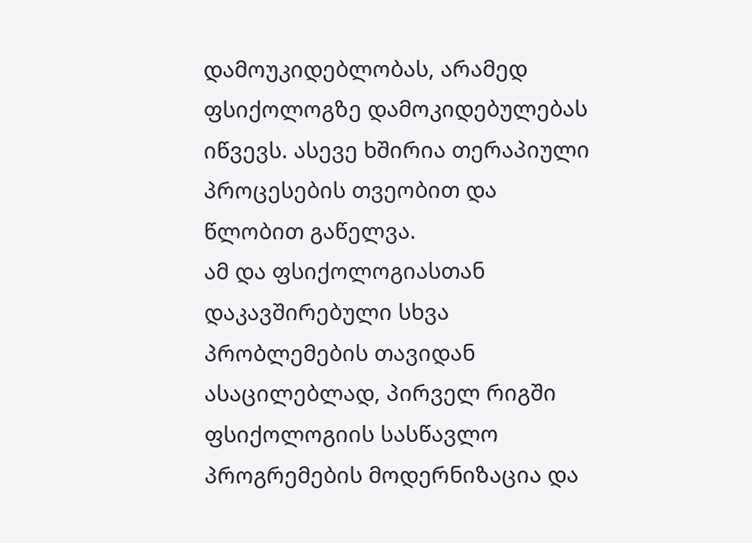დამოუკიდებლობას, არამედ ფსიქოლოგზე დამოკიდებულებას იწვევს. ასევე ხშირია თერაპიული პროცესების თვეობით და წლობით გაწელვა.
ამ და ფსიქოლოგიასთან დაკავშირებული სხვა პრობლემების თავიდან ასაცილებლად, პირველ რიგში ფსიქოლოგიის სასწავლო პროგრემების მოდერნიზაცია და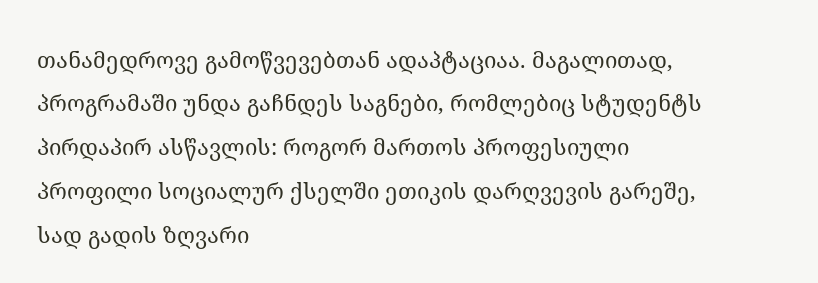თანამედროვე გამოწვევებთან ადაპტაციაა. მაგალითად, პროგრამაში უნდა გაჩნდეს საგნები, რომლებიც სტუდენტს პირდაპირ ასწავლის: როგორ მართოს პროფესიული პროფილი სოციალურ ქსელში ეთიკის დარღვევის გარეშე, სად გადის ზღვარი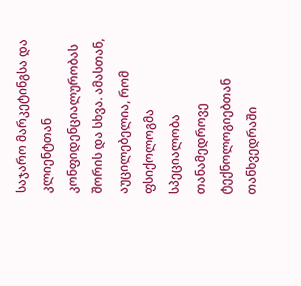საჯარო მარკეტინგსა და კლიენტთან კონფიდენციალურობას შორის და სხვა. ამასთან, აუცილებელია, რომ ფსიქოლოგმა სპეციალობა თანამედროვე ტექნოლოგიებთან თანხვედრაში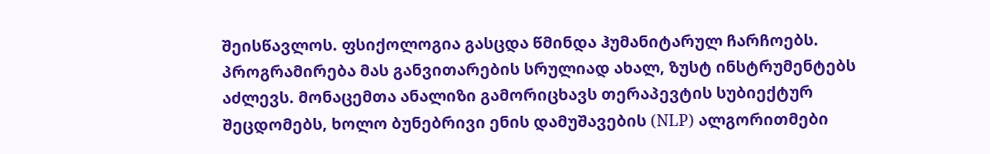შეისწავლოს. ფსიქოლოგია გასცდა წმინდა ჰუმანიტარულ ჩარჩოებს. პროგრამირება მას განვითარების სრულიად ახალ, ზუსტ ინსტრუმენტებს აძლევს. მონაცემთა ანალიზი გამორიცხავს თერაპევტის სუბიექტურ შეცდომებს, ხოლო ბუნებრივი ენის დამუშავების (NLP) ალგორითმები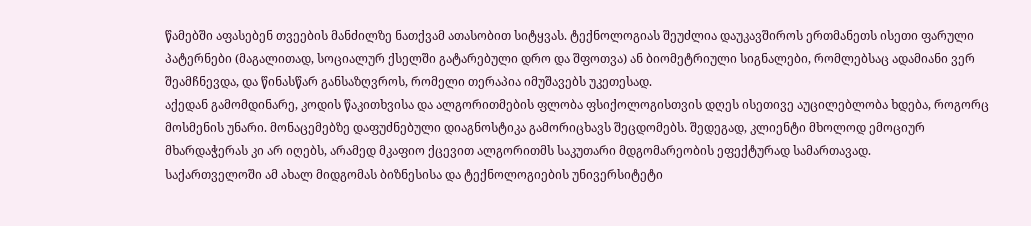წამებში აფასებენ თვეების მანძილზე ნათქვამ ათასობით სიტყვას. ტექნოლოგიას შეუძლია დაუკავშიროს ერთმანეთს ისეთი ფარული პატერნები (მაგალითად, სოციალურ ქსელში გატარებული დრო და შფოთვა) ან ბიომეტრიული სიგნალები, რომლებსაც ადამიანი ვერ შეამჩნევდა, და წინასწარ განსაზღვროს, რომელი თერაპია იმუშავებს უკეთესად.
აქედან გამომდინარე, კოდის წაკითხვისა და ალგორითმების ფლობა ფსიქოლოგისთვის დღეს ისეთივე აუცილებლობა ხდება, როგორც მოსმენის უნარი. მონაცემებზე დაფუძნებული დიაგნოსტიკა გამორიცხავს შეცდომებს. შედეგად, კლიენტი მხოლოდ ემოციურ მხარდაჭერას კი არ იღებს, არამედ მკაფიო ქცევით ალგორითმს საკუთარი მდგომარეობის ეფექტურად სამართავად.
საქართველოში ამ ახალ მიდგომას ბიზნესისა და ტექნოლოგიების უნივერსიტეტი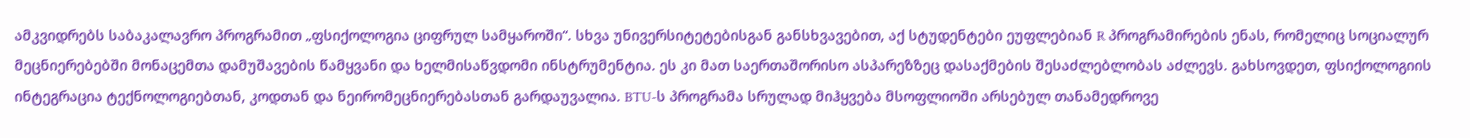ამკვიდრებს საბაკალავრო პროგრამით „ფსიქოლოგია ციფრულ სამყაროში“. სხვა უნივერსიტეტებისგან განსხვავებით, აქ სტუდენტები ეუფლებიან R პროგრამირების ენას, რომელიც სოციალურ მეცნიერებებში მონაცემთა დამუშავების წამყვანი და ხელმისაწვდომი ინსტრუმენტია. ეს კი მათ საერთაშორისო ასპარეზზეც დასაქმების შესაძლებლობას აძლევს. გახსოვდეთ, ფსიქოლოგიის ინტეგრაცია ტექნოლოგიებთან, კოდთან და ნეირომეცნიერებასთან გარდაუვალია. BTU-ს პროგრამა სრულად მიჰყვება მსოფლიოში არსებულ თანამედროვე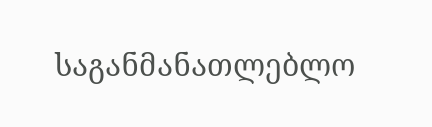საგანმანათლებლო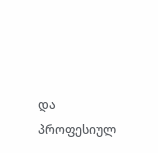და პროფესიულ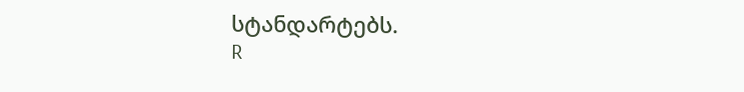სტანდარტებს.
R